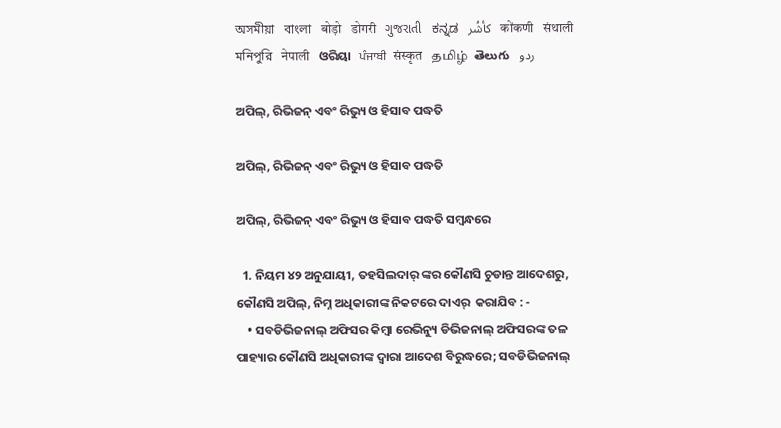অসমীয়া   বাংলা   बोड़ो   डोगरी   ગુજરાતી   ಕನ್ನಡ   كأشُر   कोंकणी   संथाली   মনিপুরি   नेपाली   ଓରିୟା   ਪੰਜਾਬੀ   संस्कृत   தமிழ்  తెలుగు   ردو

ଅପିଲ୍, ରିଭିଜନ୍ ଏବଂ ରିଭ୍ୟୁ ଓ ହିସାବ ପଦ୍ଧତି

ଅପିଲ୍, ରିଭିଜନ୍ ଏବଂ ରିଭ୍ୟୁ ଓ ହିସାବ ପଦ୍ଧତି

ଅପିଲ୍, ରିଭିଜନ୍ ଏବଂ ରିଭ୍ୟୁ ଓ ହିସାବ ପଦ୍ଧତି ସମ୍ବନ୍ଧରେ

  1. ନିୟମ ୪୨ ଅନୁଯାୟୀ, ତହସିଲଦାର୍ ଙ୍କର କୌଣସି ଚୁଡାନ୍ତ ଆଦେଶରୁ, କୌଣସି ଅପିଲ୍, ନିମ୍ନ ଅଧିକାରୀଙ୍କ ନିକଟରେ ଦାଏର୍  କରାଯିବ : -
    • ସବଡିଭିଜନାଲ୍ ଅଫିସର କିମ୍ବା ରେଭିନ୍ୟୁ ଡିଭିଜନାଲ୍ ଅଫିସରଙ୍କ ତଳ ପାହ୍ୟାର କୌଣସି ଅଧିକାରୀଙ୍କ ଦ୍ଵାରା ଆଦେଶ ବିରୁଦ୍ଧରେ; ସବଡିଭିଜନାଲ୍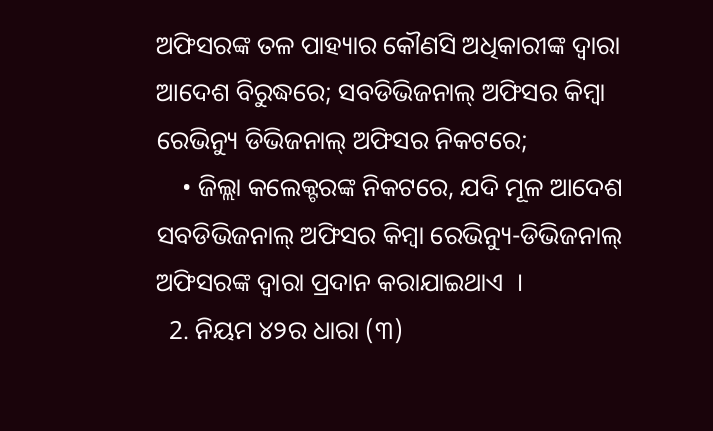ଅଫିସରଙ୍କ ତଳ ପାହ୍ୟାର କୌଣସି ଅଧିକାରୀଙ୍କ ଦ୍ଵାରା ଆଦେଶ ବିରୁଦ୍ଧରେ; ସବଡିଭିଜନାଲ୍ ଅଫିସର କିମ୍ବା ରେଭିନ୍ୟୁ ଡିଭିଜନାଲ୍ ଅଫିସର ନିକଟରେ;
    • ଜିଲ୍ଲା କଲେକ୍ଟରଙ୍କ ନିକଟରେ, ଯଦି ମୂଳ ଆଦେଶ ସବଡିଭିଜନାଲ୍ ଅଫିସର କିମ୍ବା ରେଭିନ୍ୟୁ-ଡିଭିଜନାଲ୍ ଅଫିସରଙ୍କ ଦ୍ଵାରା ପ୍ରଦାନ କରାଯାଇଥାଏ  ।
  2. ନିୟମ ୪୨ର ଧାରା (୩)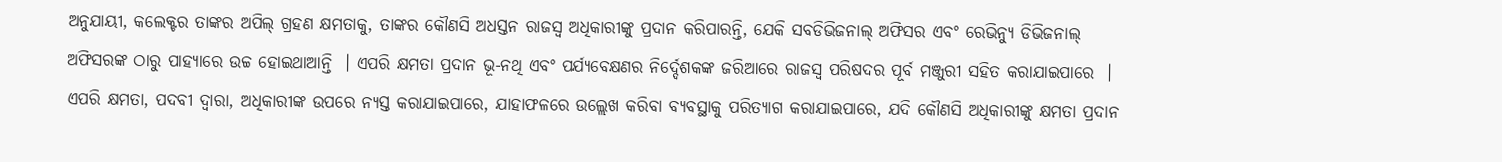ଅନୁଯାୟୀ, କଲେକ୍ଟର ତାଙ୍କର ଅପିଲ୍ ଗ୍ରହଣ କ୍ଷମତାକୁ, ତାଙ୍କର କୌଣସି ଅଧସ୍ତନ ରାଜସ୍ୱ ଅଧିକାରୀଙ୍କୁ ପ୍ରଦାନ କରିପାରନ୍ତି, ଯେକି ସବଡିଭିଜନାଲ୍ ଅଫିସର ଏବଂ ରେଭିନ୍ୟୁ ଡିଭିଜନାଲ୍ ଅଫିସରଙ୍କ ଠାରୁ ପାହ୍ୟାରେ ଉଚ୍ଚ ହୋଇଥାଆନ୍ତି  । ଏପରି କ୍ଷମତା ପ୍ରଦାନ ଭୂ-ନଥି ଏବଂ ପର୍ଯ୍ୟବେକ୍ଷଣର ନିର୍ଦ୍ଦେଶକଙ୍କ ଜରିଆରେ ରାଜସ୍ୱ ପରିଷଦର ପୂର୍ବ ମଞ୍ଜୁରୀ ସହିତ କରାଯାଇପାରେ  । ଏପରି କ୍ଷମତା, ପଦବୀ ଦ୍ଵାରା, ଅଧିକାରୀଙ୍କ ଉପରେ ନ୍ୟସ୍ତ କରାଯାଇପାରେ, ଯାହାଫଳରେ ଉଲ୍ଲେଖ କରିବା ବ୍ୟବସ୍ଥାକୁ ପରିତ୍ୟାଗ କରାଯାଇପାରେ, ଯଦି କୌଣସି ଅଧିକାରୀଙ୍କୁ କ୍ଷମତା ପ୍ରଦାନ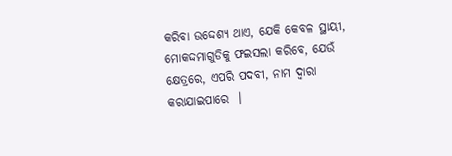କରିବା ଉଦ୍ଦେଶ୍ୟ ଥାଏ, ଯେକି କେବଳ ସ୍ଥାୟୀ, ମୋକଦ୍ଦମାଗୁଡିକୁ ଫଇସଲା କରିବେ, ଯେଉଁ କ୍ଷେତ୍ରରେ, ଏପରି ପଦବୀ, ନାମ ଦ୍ଵାରା କରାଯାଇପାରେ  ।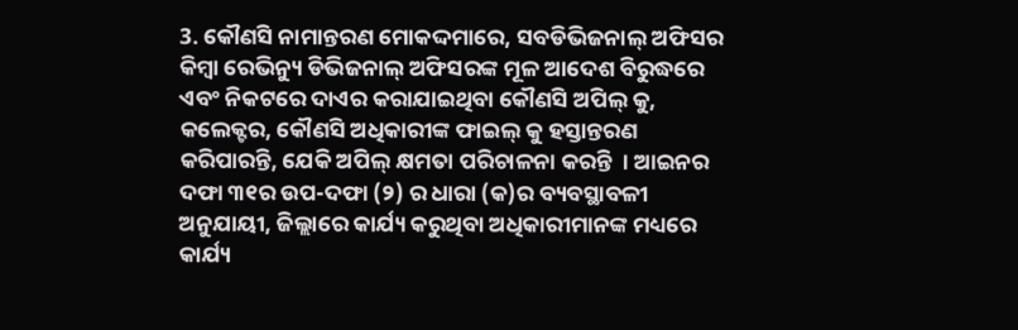3. କୌଣସି ନାମାନ୍ତରଣ ମୋକଦ୍ଦମାରେ, ସବଡିଭିଜନାଲ୍ ଅଫିସର କିମ୍ବା ରେଭିନ୍ୟୁ ଡିଭିଜନାଲ୍ ଅଫିସରଙ୍କ ମୂଳ ଆଦେଶ ବିରୁଦ୍ଧରେ ଏବଂ ନିକଟରେ ଦାଏର କରାଯାଇଥିବା କୌଣସି ଅପିଲ୍ କୁ, କଲେକ୍ଟର, କୌଣସି ଅଧିକାରୀଙ୍କ ଫାଇଲ୍ କୁ ହସ୍ତାନ୍ତରଣ କରିପାରନ୍ତି, ଯେକି ଅପିଲ୍ କ୍ଷମତା ପରିଚାଳନା କରନ୍ତି  । ଆଇନର ଦଫା ୩୧ର ଉପ-ଦଫା (୨) ର ଧାରା (କ)ର ବ୍ୟବସ୍ଥାବଳୀ ଅନୁଯାୟୀ, ଜିଲ୍ଲାରେ କାର୍ଯ୍ୟ କରୁଥିବା ଅଧିକାରୀମାନଙ୍କ ମଧ୍ୟରେ କାର୍ଯ୍ୟ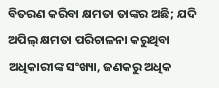ବିତରଣ କରିବା କ୍ଷମତା ତାଙ୍କର ଅଛି; ଯଦି ଅପିଲ୍ କ୍ଷମତା ପରିଚାଳନା କରୁଥିବା ଅଧିକାରୀଙ୍କ ସଂଖ୍ୟା, ଜଣକରୁ ଅଧିକ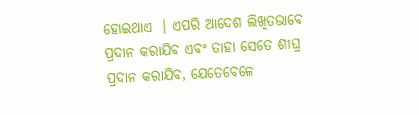ହୋଇଥାଏ  । ଏପରି ଆଦେଶ ଲିଖିତଭାବେ ପ୍ରଦାନ କରାଯିବ ଏବଂ ତାହା ସେତେ ଶୀଘ୍ର ପ୍ରଦାନ କରାଯିବ, ଯେତେବେଳେ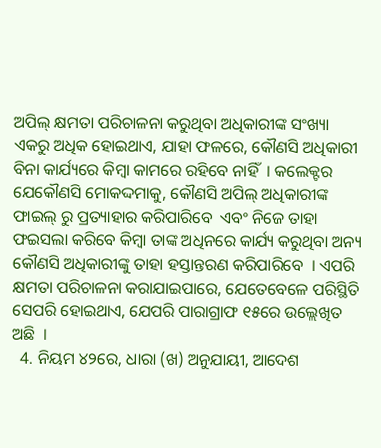ଅପିଲ୍ କ୍ଷମତା ପରିଚାଳନା କରୁଥିବା ଅଧିକାରୀଙ୍କ ସଂଖ୍ୟା ଏକରୁ ଅଧିକ ହୋଇଥାଏ, ଯାହା ଫଳରେ, କୌଣସି ଅଧିକାରୀ ବିନା କାର୍ଯ୍ୟରେ କିମ୍ବା କାମରେ ରହିବେ ନାହିଁ  । କଲେକ୍ଟର ଯେକୌଣସି ମୋକଦ୍ଦମାକୁ, କୌଣସି ଅପିଲ୍ ଅଧିକାରୀଙ୍କ ଫାଇଲ୍ ରୁ ପ୍ରତ୍ୟାହାର କରିପାରିବେ  ଏବଂ ନିଜେ ତାହା ଫଇସଲା କରିବେ କିମ୍ବା ତାଙ୍କ ଅଧିନରେ କାର୍ଯ୍ୟ କରୁଥିବା ଅନ୍ୟ କୌଣସି ଅଧିକାରୀଙ୍କୁ ତାହା ହସ୍ତାନ୍ତରଣ କରିପାରିବେ  । ଏପରି କ୍ଷମତା ପରିଚାଳନା କରାଯାଇପାରେ, ଯେତେବେଳେ ପରିସ୍ଥିତି ସେପରି ହୋଇଥାଏ, ଯେପରି ପାରାଗ୍ରାଫ ୧୫ରେ ଉଲ୍ଲେଖିତ ଅଛି  ।
  4. ନିୟମ ୪୨ରେ, ଧାରା (ଖ) ଅନୁଯାୟୀ, ଆଦେଶ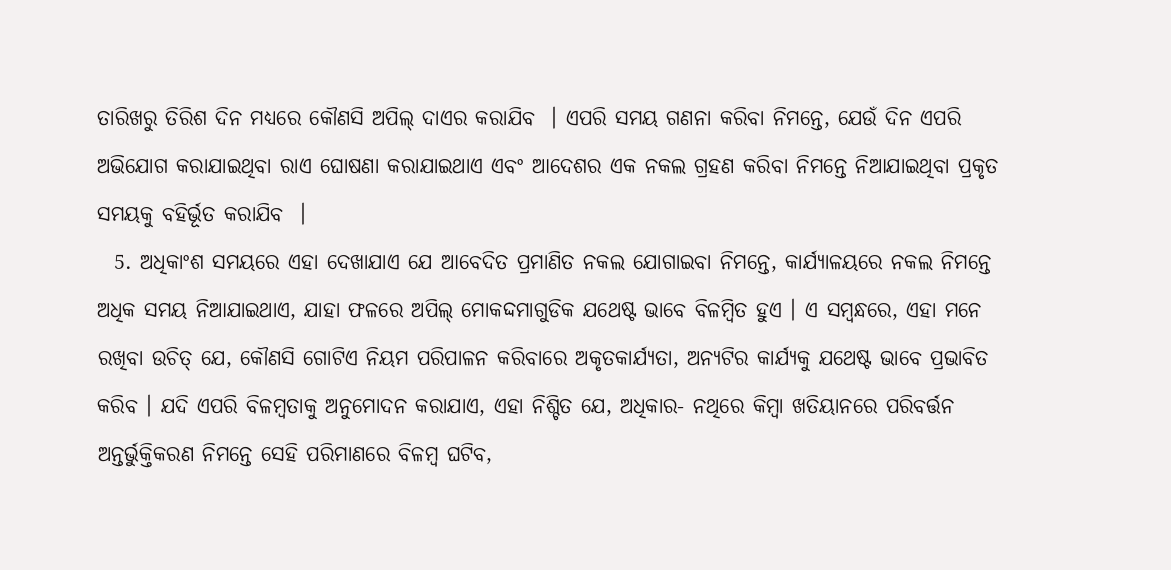ତାରିଖରୁ ତିରିଶ ଦିନ ମଧ୍ୟରେ କୌଣସି ଅପିଲ୍ ଦାଏର କରାଯିବ  । ଏପରି ସମୟ ଗଣନା କରିବା ନିମନ୍ତେ, ଯେଉଁ ଦିନ ଏପରି ଅଭିଯୋଗ କରାଯାଇଥିବା ରାଏ ଘୋଷଣା କରାଯାଇଥାଏ ଏବଂ ଆଦେଶର ଏକ ନକଲ ଗ୍ରହଣ କରିବା ନିମନ୍ତେ ନିଆଯାଇଥିବା ପ୍ରକୃତ ସମୟକୁ ବହିର୍ଭୂତ କରାଯିବ  ।
  5. ଅଧିକାଂଶ ସମୟରେ ଏହା ଦେଖାଯାଏ ଯେ ଆବେଦିତ ପ୍ରମାଣିତ ନକଲ ଯୋଗାଇବା ନିମନ୍ତେ, କାର୍ଯ୍ୟାଳୟରେ ନକଲ ନିମନ୍ତେ ଅଧିକ ସମୟ ନିଆଯାଇଥାଏ, ଯାହା ଫଳରେ ଅପିଲ୍ ମୋକଦ୍ଦମାଗୁଡିକ ଯଥେଷ୍ଟ ଭାବେ ବିଳମ୍ବିତ ହୁଏ । ଏ ସମ୍ବନ୍ଧରେ, ଏହା ମନେ ରଖିବା ଉଚିତ୍ ଯେ, କୌଣସି ଗୋଟିଏ ନିୟମ ପରିପାଳନ କରିବାରେ ଅକୃତକାର୍ଯ୍ୟତା, ଅନ୍ୟଟିର କାର୍ଯ୍ୟକୁ ଯଥେଷ୍ଟ ଭାବେ ପ୍ରଭାବିତ କରିବ । ଯଦି ଏପରି ବିଳମ୍ବତାକୁ ଅନୁମୋଦନ କରାଯାଏ, ଏହା ନିଶ୍ଚିତ ଯେ, ଅଧିକାର- ନଥିରେ କିମ୍ବା ଖତିୟାନରେ ପରିବର୍ତ୍ତନ ଅନ୍ତର୍ଭୁକ୍ତିକରଣ ନିମନ୍ତେ ସେହି ପରିମାଣରେ ବିଳମ୍ବ ଘଟିବ,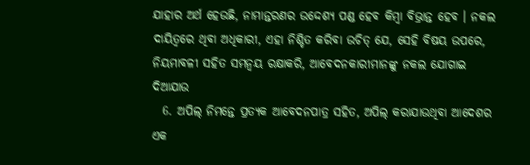ଯାହାର ଅର୍ଥ ହେଉଛି, ନାମାନ୍ତରଣର ଉଦ୍ଦେଶ୍ୟ ପଣ୍ଡ ହେବ କିମ୍ବା ବିଭ୍ରାନ୍ତ ହେବ । ନକଲ ଦାୟିତ୍ଵରେ ଥିବା ଅଧିକାରୀ, ଏହା ନିଶ୍ଚିତ କରିବା ଉଚିତ୍ ଯେ, ସେହି ବିଷୟ ଉପରେ, ନିୟମାବଳୀ ସହିତ ସମନ୍ଵୟ ରକ୍ଷାକରି, ଆବେଦନକାରୀମାନଙ୍କୁ ନକଲ ଯୋଗାଇ ଦିଆଯାଉ
  6. ଅପିଲ୍ ନିମନ୍ତେ ପ୍ରତ୍ୟକ ଆବେଦନପାତ୍ର ସହିତ, ଅପିଲ୍ କରାଯାଉଥିବା ଆଦେଶର ଏକ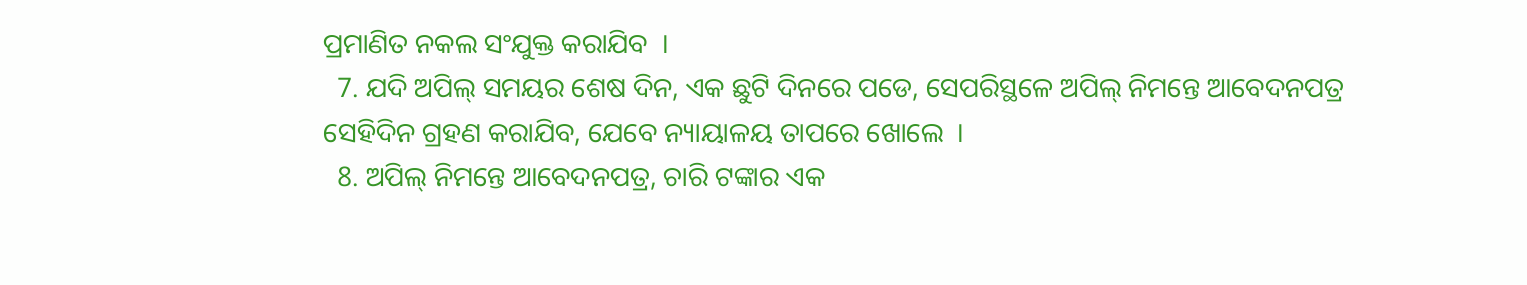ପ୍ରମାଣିତ ନକଲ ସଂଯୁକ୍ତ କରାଯିବ  ।
  7. ଯଦି ଅପିଲ୍ ସମୟର ଶେଷ ଦିନ, ଏକ ଛୁଟି ଦିନରେ ପଡେ, ସେପରିସ୍ଥଳେ ଅପିଲ୍ ନିମନ୍ତେ ଆବେଦନପତ୍ର ସେହିଦିନ ଗ୍ରହଣ କରାଯିବ, ଯେବେ ନ୍ୟାୟାଳୟ ତାପରେ ଖୋଲେ  ।
  8. ଅପିଲ୍ ନିମନ୍ତେ ଆବେଦନପତ୍ର, ଚାରି ଟଙ୍କାର ଏକ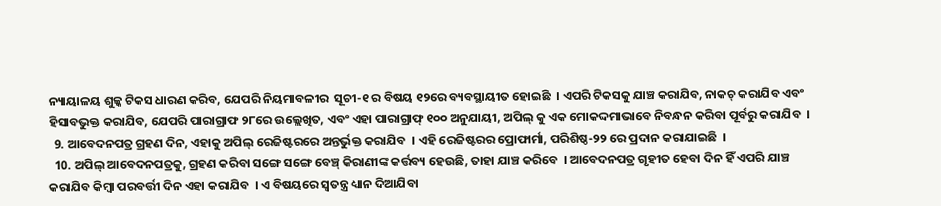ନ୍ୟାୟାଳୟ ଶୁଳ୍କ ଟିକସ ଧାରଣ କରିବ, ଯେପରି ନିୟମାବଳୀର  ସୂଚୀ-୧ ର ବିଷୟ ୧୨ରେ ବ୍ୟବସ୍ଥାୟୀତ ହୋଇଛି  । ଏପରି ଟିକସକୁ ଯାଞ୍ଚ କରାଯିବ, ନାକଚ୍ କରାଯିବ ଏବଂ ହିସାବଭୁକ୍ତ କରାଯିବ, ଯେପରି ପାରାଗ୍ରାଫ ୨୮ରେ ଉଲ୍ଲେଖିତ, ଏବଂ ଏହା ପାରାଗ୍ରାଫ୍ ୧୦୦ ଅନୁଯାୟୀ, ଅପିଲ୍ କୁ ଏକ ମୋକଦ୍ଦମାଭାବେ ନିବନ୍ଧନ କରିବା ପୂର୍ବରୁ କରାଯିବ  ।
  9. ଆବେଦନପତ୍ର ଗ୍ରହଣ ଦିନ, ଏହାକୁ ଅପିଲ୍ ରେଜିଷ୍ଟରରେ ଅନ୍ତର୍ଭୁକ୍ତ କରାଯିବ  । ଏହି ରେଜିଷ୍ଟରର ପ୍ରୋଫାର୍ମା, ପରିଶିଷ୍ଠ-୨୨ ରେ ପ୍ରଦାନ କରାଯାଇଛି  ।
  10. ଅପିଲ୍ ଆବେଦନପତ୍ରକୁ, ଗ୍ରହଣ କରିବା ସଙ୍ଗେ ସଙ୍ଗେ ବେଞ୍ଚ୍ କିରାଣୀଙ୍କ କର୍ତ୍ତବ୍ୟ ହେଉଛି, ତାହା ଯାଞ୍ଚ କରିବେ  । ଆବେଦନପତ୍ର ଗୃହୀତ ହେବା ଦିନ ହିଁ ଏପରି ଯାଞ୍ଚ କରାଯିବ କିମ୍ବା ପରବର୍ତ୍ତୀ ଦିନ ଏହା କରାଯିବ  । ଏ ବିଷୟରେ ସ୍ଵତନ୍ତ୍ର ଧ୍ୟାନ ଦିଆଯିବା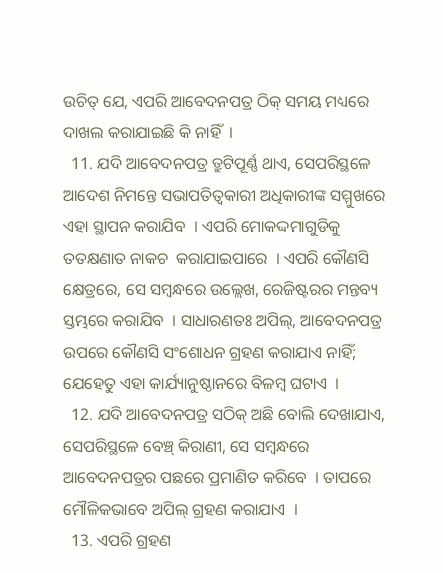ଉଚିତ୍ ଯେ, ଏପରି ଆବେଦନପତ୍ର ଠିକ୍ ସମୟ ମଧ୍ୟରେ ଦାଖଲ କରାଯାଇଛି କି ନାହିଁ  ।
  11. ଯଦି ଆବେଦନପତ୍ର ତ୍ରୁଟିପୂର୍ଣ୍ଣ ଥାଏ, ସେପରିସ୍ଥଳେ ଆଦେଶ ନିମନ୍ତେ ସଭାପତିତ୍ଵକାରୀ ଅଧିକାରୀଙ୍କ ସମ୍ମୁଖରେ ଏହା ସ୍ଥାପନ କରାଯିବ  । ଏପରି ମୋକଦ୍ଦମାଗୁଡିକୁ ତତକ୍ଷଣାତ ନାକଚ  କରାଯାଇପାରେ  । ଏପରି କୌଣସି କ୍ଷେତ୍ରରେ, ସେ ସମ୍ବନ୍ଧରେ ଉଲ୍ଲେଖ, ରେଜିଷ୍ଟରର ମନ୍ତବ୍ୟ ସ୍ତମ୍ଭରେ କରାଯିବ  । ସାଧାରଣତଃ ଅପିଲ୍, ଆବେଦନପତ୍ର ଉପରେ କୌଣସି ସଂଶୋଧନ ଗ୍ରହଣ କରାଯାଏ ନାହିଁ; ଯେହେତୁ ଏହା କାର୍ଯ୍ୟାନୁଷ୍ଠାନରେ ବିଳମ୍ବ ଘଟାଏ  ।
  12. ଯଦି ଆବେଦନପତ୍ର ସଠିକ୍ ଅଛି ବୋଲି ଦେଖାଯାଏ, ସେପରିସ୍ଥଳେ ବେଞ୍ଚ୍ କିରାଣୀ, ସେ ସମ୍ବନ୍ଧରେ ଆବେଦନପତ୍ରର ପଛରେ ପ୍ରମାଣିତ କରିବେ  । ତାପରେ ମୌଳିକଭାବେ ଅପିଲ୍ ଗ୍ରହଣ କରାଯାଏ  ।
  13. ଏପରି ଗ୍ରହଣ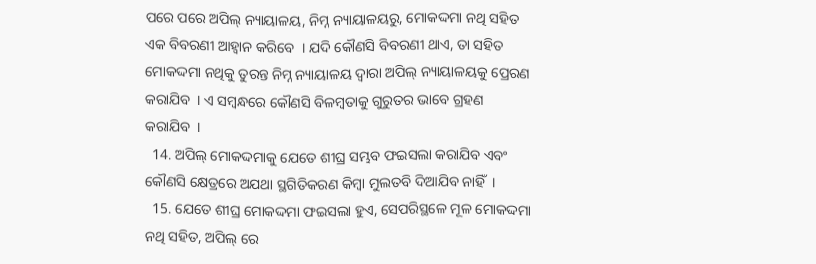ପରେ ପରେ ଅପିଲ୍ ନ୍ୟାୟାଳୟ, ନିମ୍ନ ନ୍ୟାୟାଳୟରୁ, ମୋକଦ୍ଦମା ନଥି ସହିତ ଏକ ବିବରଣୀ ଆହ୍ଵାନ କରିବେ  । ଯଦି କୌଣସି ବିବରଣୀ ଥାଏ, ତା ସହିତ ମୋକଦ୍ଦମା ନଥିକୁ ତୁରନ୍ତ ନିମ୍ନ ନ୍ୟାୟାଳୟ ଦ୍ଵାରା ଅପିଲ୍ ନ୍ୟାୟାଳୟକୁ ପ୍ରେରଣ କରାଯିବ  । ଏ ସମ୍ବନ୍ଧରେ କୌଣସି ବିଳମ୍ବତାକୁ ଗୁରୁତର ଭାବେ ଗ୍ରହଣ କରାଯିବ  ।
  14. ଅପିଲ୍ ମୋକଦ୍ଦମାକୁ ଯେତେ ଶୀଘ୍ର ସମ୍ଭବ ଫଇସଲା କରାଯିବ ଏବଂ କୌଣସି କ୍ଷେତ୍ରରେ ଅଯଥା ସ୍ଥଗିତିକରଣ କିମ୍ବା ମୁଲତବି ଦିଆଯିବ ନାହିଁ  ।
  15. ଯେତେ ଶୀଘ୍ର ମୋକଦ୍ଦମା ଫଇସଲା ହୁଏ, ସେପରିସ୍ଥଳେ ମୂଳ ମୋକଦ୍ଦମା ନଥି ସହିତ, ଅପିଲ୍ ରେ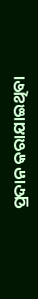ପ୍ରଦାନ କରାଯାଇଥିବା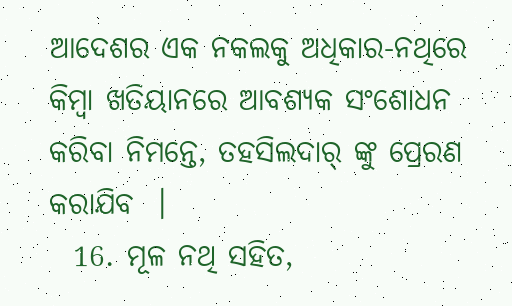ଆଦେଶର ଏକ ନକଲକୁ ଅଧିକାର-ନଥିରେ କିମ୍ବା ଖତିୟାନରେ ଆବଶ୍ୟକ ସଂଶୋଧନ କରିବା ନିମନ୍ତେ, ତହସିଲଦାର୍ ଙ୍କୁ ପ୍ରେରଣ କରାଯିବ  ।
  16. ମୂଳ ନଥି ସହିତ,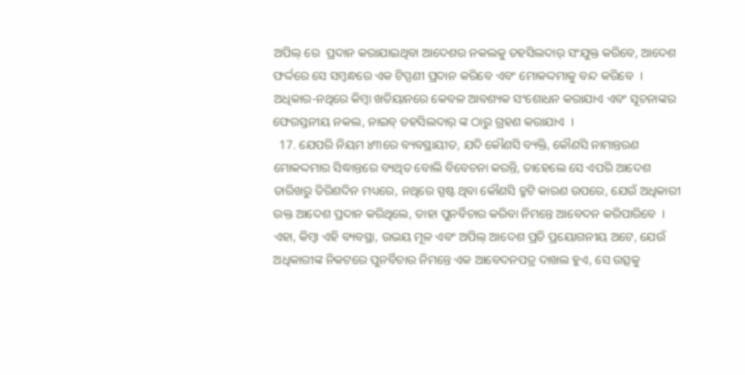ଅପିଲ୍ ରେ  ପ୍ରଦାନ କରାଯାଇଥିବା ଆଦେଶର ନକଲକୁ ତହସିଲଦାର୍ ସଂଯୁକ୍ତ କରିବେ, ଆଦେଶ ଫର୍ଦ୍ଦରେ ସେ ସମ୍ବନ୍ଧରେ ଏକ ଟିପ୍ପଣୀ ପ୍ରଦାନ କରିବେ ଏବଂ ମୋକଦ୍ଦମାକୁ ବନ୍ଦ କରିବେ  । ଅଧିକାର-ନଥିରେ କିମ୍ବା ଖତିୟାନରେ କେବଳ ଆବଶ୍ୟକ ସଂଶୋଧନ କରାଯାଏ ଏବଂ ସୂଚନାଙ୍କର ଫେରସ୍ତନୀୟ ନକଲ, ନାଇବ୍ ତହସିଲଦାର୍ ଙ୍କ ଠାରୁ ଗ୍ରହଣ କରାଯାଏ  ।
  17. ଯେପରି ନିୟମ ୪୩ରେ ବ୍ୟବସ୍ଥାୟୀତ, ଯଦି କୌଣସି ବ୍ୟକ୍ତି, କୌଣସି ନାମାନ୍ତରଣ ମୋକଦ୍ଦମାର ସିଦ୍ଧାନ୍ତରେ ବ୍ୟଥିତ ବୋଲି ବିବେଚନା କରନ୍ତି, ତାହେଲେ ସେ ଏପରି ଆଦେଶ ତାରିଖରୁ ତିରିଶଦିନ ମଧ୍ୟରେ, ନଥିରେ ସ୍ପଷ୍ଟ ଥିବା କୌଣସି ତ୍ରୁଟି କାରଣ ଉପରେ, ଯେଉଁ ଅଧିକାରୀ ଉକ୍ତ ଆଦେଶ ପ୍ରଦାନ କରିଥିଲେ, ତାହା ପୁନର୍ବିଚାର କରିବା ନିମନ୍ତେ ଆବେଦନ କରିପାରିବେ  । ଏହା, କିମ୍ବା ଏହି ବ୍ୟବସ୍ଥା, ଉଭୟ ମୂଳ ଏବଂ ଅପିଲ୍ ଆଦେଶ ପ୍ରତି ପ୍ରୟୋଗନୀୟ ଅଟେ, ଯେଉଁ ଅଧିକାରୀଙ୍କ ନିକଟରେ ପୁନର୍ବିଚାର ନିମନ୍ତେ ଏକ ଆବେଦନପତ୍ର ଦାଖଲ ହୁଏ, ସେ ଉତ୍ସକୁ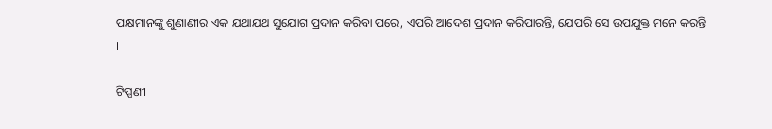ପକ୍ଷମାନଙ୍କୁ ଶୁଣାଣୀର ଏକ ଯଥାଯଥ ସୁଯୋଗ ପ୍ରଦାନ କରିବା ପରେ, ଏପରି ଆଦେଶ ପ୍ରଦାନ କରିପାରନ୍ତି, ଯେପରି ସେ ଉପଯୁକ୍ତ ମନେ କରନ୍ତି  ।

ଟିପ୍ପଣୀ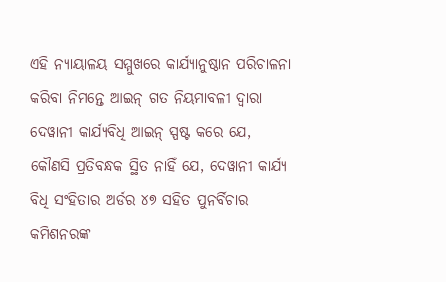ଏହି ନ୍ୟାୟାଳୟ ସମ୍ମୁଖରେ କାର୍ଯ୍ୟାନୁଷ୍ଠାନ ପରିଚାଳନା କରିବା ନିମନ୍ତେ ଆଇନ୍ ଗତ ନିୟମାବଳୀ ଦ୍ଵାରା ଦେୱାନୀ କାର୍ଯ୍ୟବିଧି ଆଇନ୍ ସ୍ପଷ୍ଟ କରେ ଯେ, କୌଣସି ପ୍ରତିବନ୍ଧକ ସ୍ଥିତ ନାହିଁ ଯେ, ଦେୱାନୀ କାର୍ଯ୍ୟ ବିଧି ସଂହିତାର ଅର୍ଡର ୪୭ ସହିତ ପୁନର୍ବିଚାର କମିଶନରଙ୍କ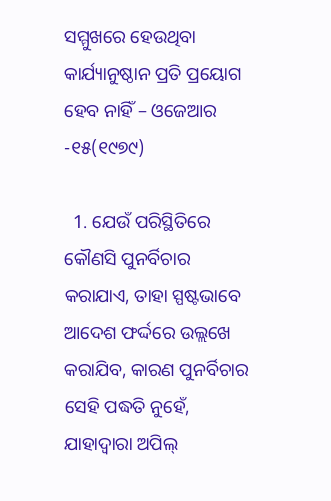ସମ୍ମୁଖରେ ହେଉଥିବା କାର୍ଯ୍ୟାନୁଷ୍ଠାନ ପ୍ରତି ପ୍ରୟୋଗ ହେବ ନାହିଁ – ଓଜେଆର -୧୫(୧୯୭୯)

  1. ଯେଉଁ ପରିସ୍ଥିତିରେ କୌଣସି ପୁନର୍ବିଚାର କରାଯାଏ, ତାହା ସ୍ପଷ୍ଟଭାବେ ଆଦେଶ ଫର୍ଦ୍ଦରେ ଉଲ୍ଲଖେ କରାଯିବ, କାରଣ ପୁନର୍ବିଚାର ସେହି ପଦ୍ଧତି ନୁହେଁ, ଯାହାଦ୍ଵାରା ଅପିଲ୍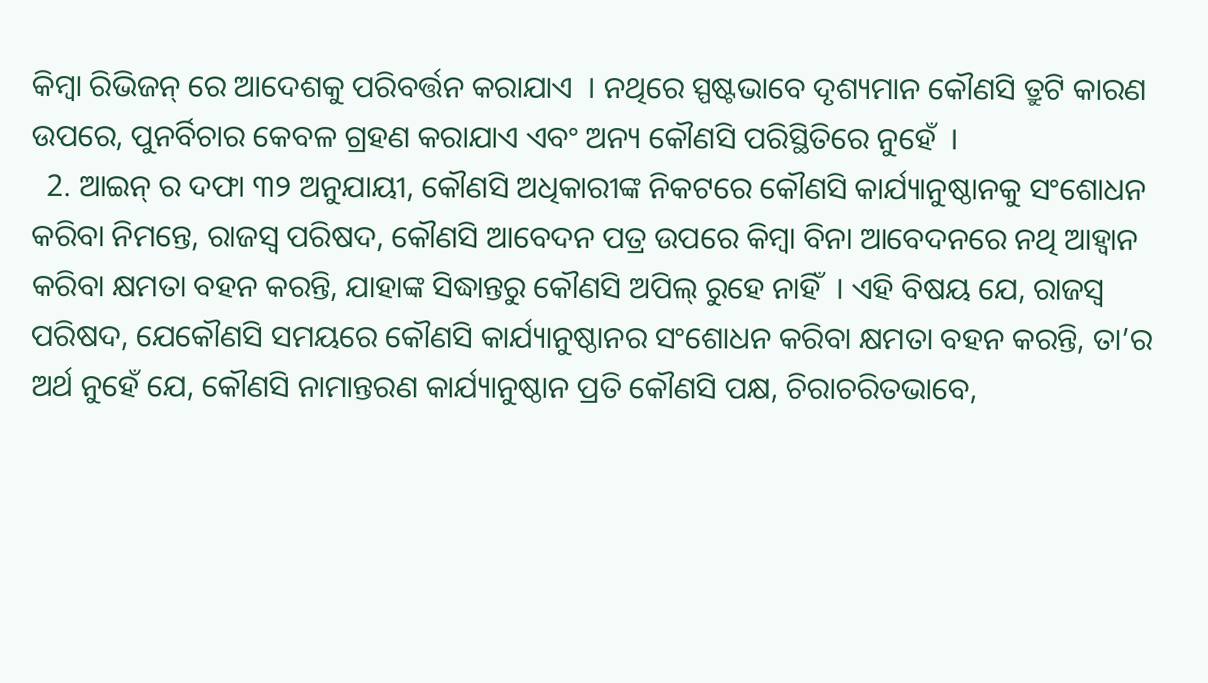କିମ୍ବା ରିଭିଜନ୍ ରେ ଆଦେଶକୁ ପରିବର୍ତ୍ତନ କରାଯାଏ  । ନଥିରେ ସ୍ପଷ୍ଟଭାବେ ଦୃଶ୍ୟମାନ କୌଣସି ତ୍ରୁଟି କାରଣ ଉପରେ, ପୁନର୍ବିଚାର କେବଳ ଗ୍ରହଣ କରାଯାଏ ଏବଂ ଅନ୍ୟ କୌଣସି ପରିସ୍ଥିତିରେ ନୁହେଁ  ।
  2. ଆଇନ୍ ର ଦଫା ୩୨ ଅନୁଯାୟୀ, କୌଣସି ଅଧିକାରୀଙ୍କ ନିକଟରେ କୌଣସି କାର୍ଯ୍ୟାନୁଷ୍ଠାନକୁ ସଂଶୋଧନ କରିବା ନିମନ୍ତେ, ରାଜସ୍ୱ ପରିଷଦ, କୌଣସି ଆବେଦନ ପତ୍ର ଉପରେ କିମ୍ବା ବିନା ଆବେଦନରେ ନଥି ଆହ୍ଵାନ କରିବା କ୍ଷମତା ବହନ କରନ୍ତି, ଯାହାଙ୍କ ସିଦ୍ଧାନ୍ତରୁ କୌଣସି ଅପିଲ୍ ରୁହେ ନାହିଁ  । ଏହି ବିଷୟ ଯେ, ରାଜସ୍ୱ ପରିଷଦ, ଯେକୌଣସି ସମୟରେ କୌଣସି କାର୍ଯ୍ୟାନୁଷ୍ଠାନର ସଂଶୋଧନ କରିବା କ୍ଷମତା ବହନ କରନ୍ତି, ତା’ର ଅର୍ଥ ନୁହେଁ ଯେ, କୌଣସି ନାମାନ୍ତରଣ କାର୍ଯ୍ୟାନୁଷ୍ଠାନ ପ୍ରତି କୌଣସି ପକ୍ଷ, ଚିରାଚରିତଭାବେ,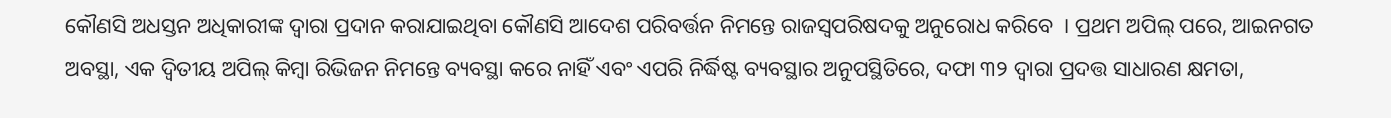କୌଣସି ଅଧସ୍ତନ ଅଧିକାରୀଙ୍କ ଦ୍ଵାରା ପ୍ରଦାନ କରାଯାଇଥିବା କୌଣସି ଆଦେଶ ପରିବର୍ତ୍ତନ ନିମନ୍ତେ ରାଜସ୍ୱପରିଷଦକୁ ଅନୁରୋଧ କରିବେ  । ପ୍ରଥମ ଅପିଲ୍ ପରେ, ଆଇନଗତ ଅବସ୍ଥା, ଏକ ଦ୍ଵିତୀୟ ଅପିଲ୍ କିମ୍ବା ରିଭିଜନ ନିମନ୍ତେ ବ୍ୟବସ୍ଥା କରେ ନାହିଁ ଏବଂ ଏପରି ନିର୍ଦ୍ଧିଷ୍ଟ ବ୍ୟବସ୍ଥାର ଅନୁପସ୍ଥିତିରେ, ଦଫା ୩୨ ଦ୍ଵାରା ପ୍ରଦତ୍ତ ସାଧାରଣ କ୍ଷମତା,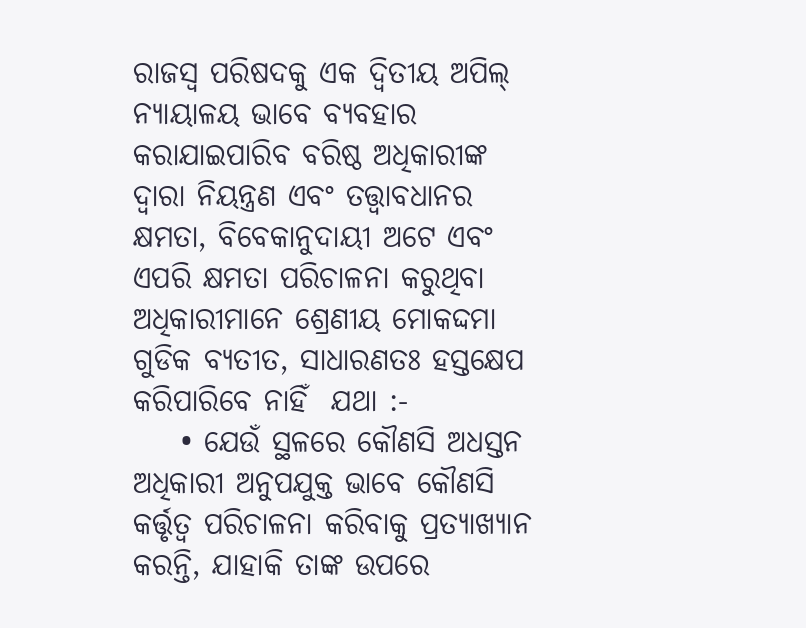ରାଜସ୍ୱ ପରିଷଦକୁ ଏକ ଦ୍ଵିତୀୟ ଅପିଲ୍ ନ୍ୟାୟାଳୟ ଭାବେ ବ୍ୟବହାର କରାଯାଇପାରିବ ବରିଷ୍ଠ ଅଧିକାରୀଙ୍କ ଦ୍ଵାରା ନିୟନ୍ତ୍ରଣ ଏବଂ ତତ୍ତ୍ଵାବଧାନର କ୍ଷମତା, ବିବେକାନୁଦାୟୀ ଅଟେ ଏବଂ ଏପରି କ୍ଷମତା ପରିଚାଳନା କରୁଥିବା ଅଧିକାରୀମାନେ ଶ୍ରେଣୀୟ ମୋକଦ୍ଦମା ଗୁଡିକ ବ୍ୟତୀତ, ସାଧାରଣତଃ ହସ୍ତକ୍ଷେପ କରିପାରିବେ ନାହିଁ  ଯଥା :-
    • ଯେଉଁ ସ୍ଥଳରେ କୌଣସି ଅଧସ୍ତନ ଅଧିକାରୀ ଅନୁପଯୁକ୍ତ ଭାବେ କୌଣସି କର୍ତ୍ତୃତ୍ଵ ପରିଚାଳନା କରିବାକୁ ପ୍ରତ୍ୟାଖ୍ୟାନ କରନ୍ତି, ଯାହାକି ତାଙ୍କ ଉପରେ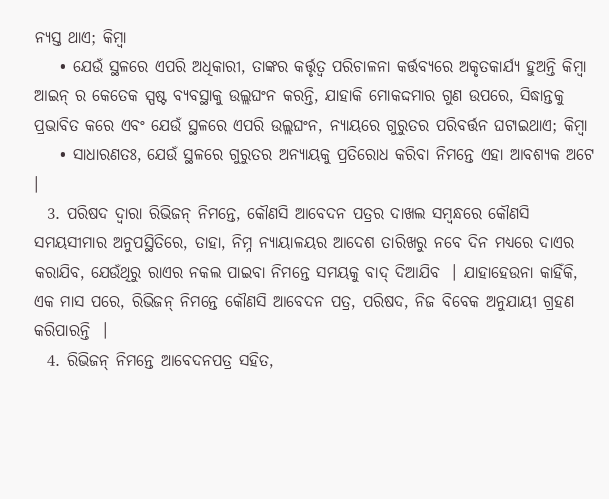ନ୍ୟସ୍ତ ଥାଏ; କିମ୍ବା
    • ଯେଉଁ ସ୍ଥଳରେ ଏପରି ଅଧିକାରୀ, ତାଙ୍କର କର୍ତ୍ତୃତ୍ଵ ପରିଚାଳନା କର୍ତ୍ତବ୍ୟରେ ଅକୃତକାର୍ଯ୍ୟ ହୁଅନ୍ତି କିମ୍ବା ଆଇନ୍ ର କେତେକ ସ୍ପଷ୍ଟ ବ୍ୟବସ୍ଥାକୁ ଉଲ୍ଲଘଂନ କରନ୍ତି, ଯାହାକି ମୋକଦ୍ଦମାର ଗୁଣ ଉପରେ, ସିଦ୍ଧାନ୍ତକୁ ପ୍ରଭାବିତ କରେ ଏବଂ ଯେଉଁ ସ୍ଥଳରେ ଏପରି ଉଲ୍ଲଘଂନ, ନ୍ୟାୟରେ ଗୁରୁତର ପରିବର୍ତ୍ତନ ଘଟାଇଥାଏ; କିମ୍ବା
    • ସାଧାରଣତଃ, ଯେଉଁ ସ୍ଥଳରେ ଗୁରୁତର ଅନ୍ୟାୟକୁ ପ୍ରତିରୋଧ କରିବା ନିମନ୍ତେ ଏହା ଆବଶ୍ୟକ ଅଟେ  ।
  3. ପରିଷଦ ଦ୍ଵାରା ରିଭିଜନ୍ ନିମନ୍ତେ, କୌଣସି ଆବେଦନ ପତ୍ରର ଦାଖଲ ସମ୍ବନ୍ଧରେ କୌଣସି ସମୟସୀମାର ଅନୁପସ୍ଥିତିରେ, ତାହା, ନିମ୍ନ ନ୍ୟାୟାଳୟର ଆଦେଶ ତାରିଖରୁ ନବେ ଦିନ ମଧ୍ୟରେ ଦାଏର କରାଯିବ, ଯେଉଁଥିରୁ ରାଏର ନକଲ ପାଇବା ନିମନ୍ତେ ସମୟକୁ ବାଦ୍ ଦିଆଯିବ  । ଯାହାହେଉନା କାହିଁକି, ଏକ ମାସ ପରେ, ରିଭିଜନ୍ ନିମନ୍ତେ କୌଣସି ଆବେଦନ ପତ୍ର, ପରିଷଦ, ନିଜ ବିବେକ ଅନୁଯାୟୀ ଗ୍ରହଣ କରିପାରନ୍ତି  ।
  4. ରିଭିଜନ୍ ନିମନ୍ତେ ଆବେଦନପତ୍ର ସହିତ,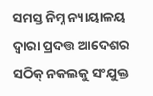ସମସ୍ତ ନିମ୍ନ ନ୍ୟାୟାଳୟ ଦ୍ଵାରା ପ୍ରଦତ୍ତ ଆଦେଶର ସଠିକ୍ ନକଲକୁ ସଂଯୁକ୍ତ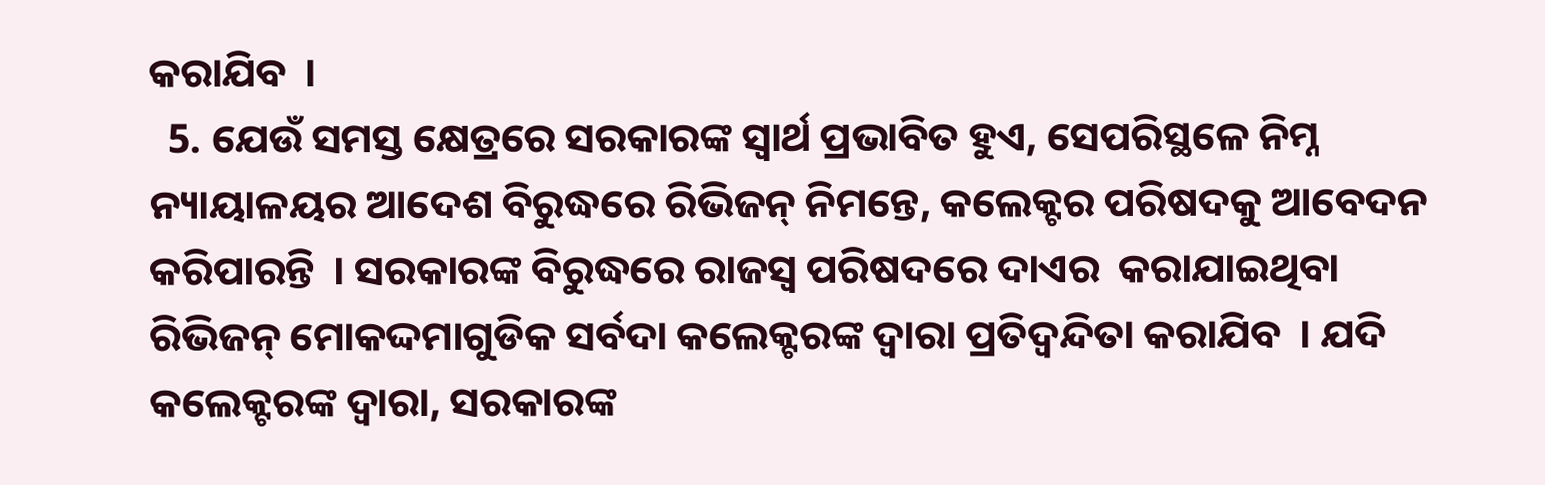କରାଯିବ  ।
  5. ଯେଉଁ ସମସ୍ତ କ୍ଷେତ୍ରରେ ସରକାରଙ୍କ ସ୍ଵାର୍ଥ ପ୍ରଭାବିତ ହୁଏ, ସେପରିସ୍ଥଳେ ନିମ୍ନ ନ୍ୟାୟାଳୟର ଆଦେଶ ବିରୁଦ୍ଧରେ ରିଭିଜନ୍ ନିମନ୍ତେ, କଲେକ୍ଟର ପରିଷଦକୁ ଆବେଦନ କରିପାରନ୍ତି  । ସରକାରଙ୍କ ବିରୁଦ୍ଧରେ ରାଜସ୍ୱ ପରିଷଦରେ ଦାଏର  କରାଯାଇଥିବା ରିଭିଜନ୍ ମୋକଦ୍ଦମାଗୁଡିକ ସର୍ବଦା କଲେକ୍ଟରଙ୍କ ଦ୍ଵାରା ପ୍ରତିଦ୍ୱନ୍ଦିତା କରାଯିବ  । ଯଦି କଲେକ୍ଟରଙ୍କ ଦ୍ଵାରା, ସରକାରଙ୍କ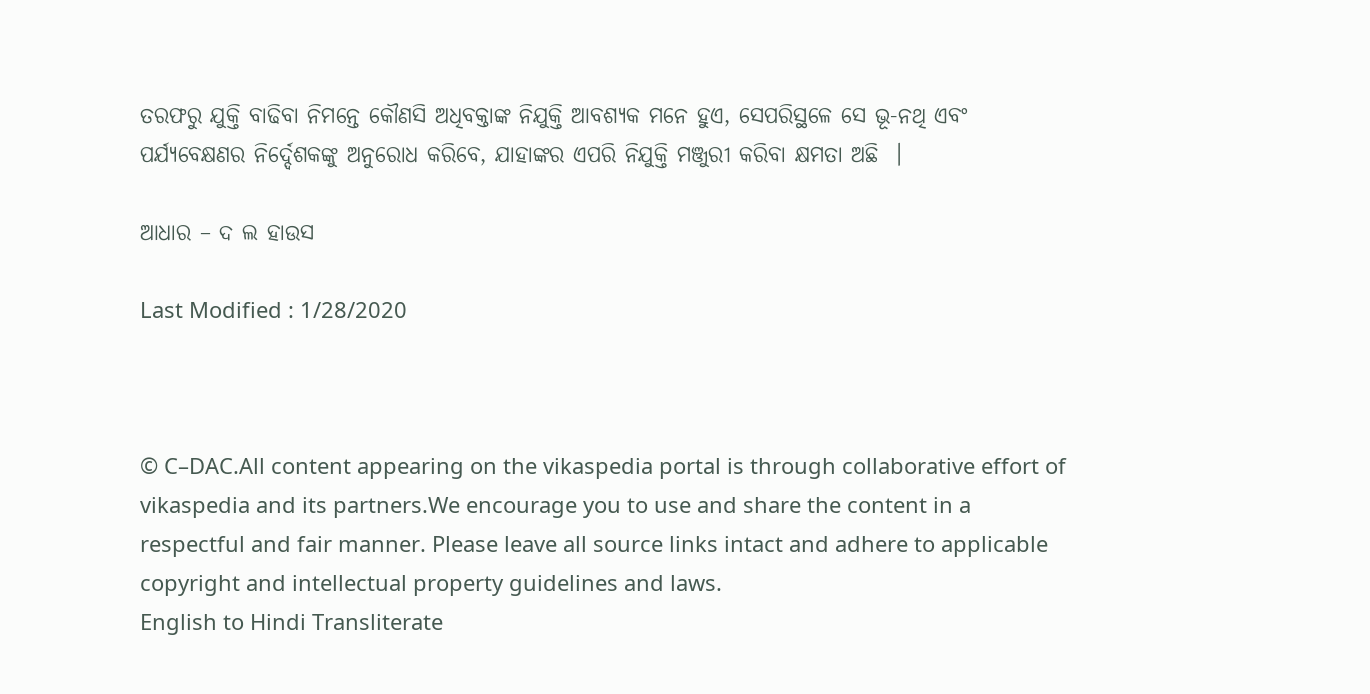ତରଫରୁ ଯୁକ୍ତି ବାଢିବା ନିମନ୍ତେ କୌଣସି ଅଧିବକ୍ତାଙ୍କ ନିଯୁକ୍ତି ଆବଶ୍ୟକ ମନେ ହୁଏ, ସେପରିସ୍ଥଳେ ସେ ଭୂ-ନଥି ଏବଂ ପର୍ଯ୍ୟବେକ୍ଷଣର ନିର୍ଦ୍ଦେଶକଙ୍କୁ ଅନୁରୋଧ କରିବେ, ଯାହାଙ୍କର ଏପରି ନିଯୁକ୍ତି ମଞ୍ଜୁରୀ କରିବା କ୍ଷମତା ଅଛି  ।

ଆଧାର – ଦ ଲ ହାଉସ

Last Modified : 1/28/2020



© C–DAC.All content appearing on the vikaspedia portal is through collaborative effort of vikaspedia and its partners.We encourage you to use and share the content in a respectful and fair manner. Please leave all source links intact and adhere to applicable copyright and intellectual property guidelines and laws.
English to Hindi Transliterate